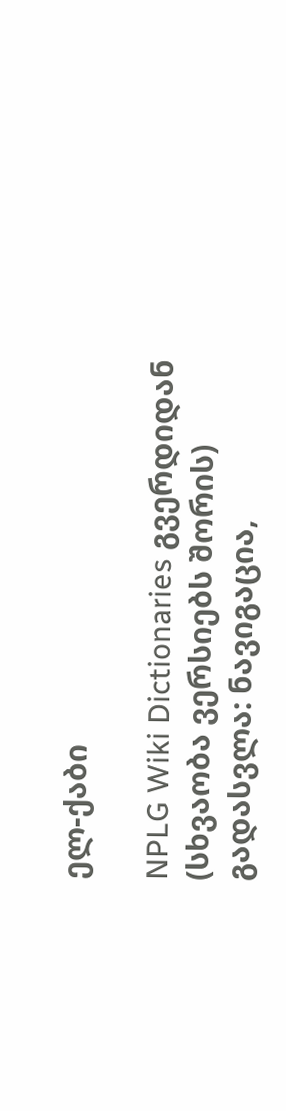ელ-ქაბი

NPLG Wiki Dictionaries გვერდიდან
(სხვაობა ვერსიებს შორის)
გადასვლა: ნავიგაცია,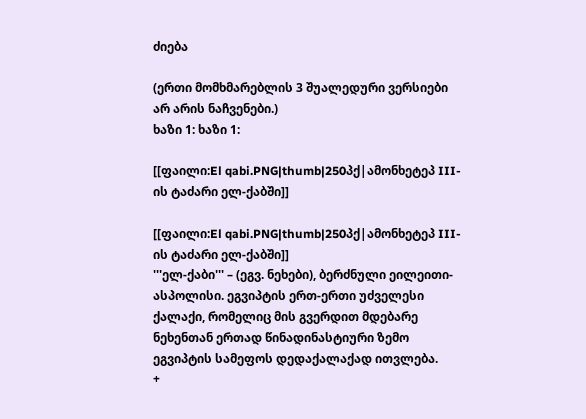ძიება

(ერთი მომხმარებლის 3 შუალედური ვერსიები არ არის ნაჩვენები.)
ხაზი 1: ხაზი 1:

[[ფაილი:El qabi.PNG|thumb|250პქ|ამონხეტეპ III-ის ტაძარი ელ-ქაბში]]

[[ფაილი:El qabi.PNG|thumb|250პქ|ამონხეტეპ III-ის ტაძარი ელ-ქაბში]]
'''ელ-ქაბი''' – (ეგვ. ნეხები), ბერძნული ეილეითი-ასპოლისი. ეგვიპტის ერთ-ერთი უძველესი ქალაქი, რომელიც მის გვერდით მდებარე ნეხენთან ერთად წინადინასტიური ზემო ეგვიპტის სამეფოს დედაქალაქად ითვლება.
+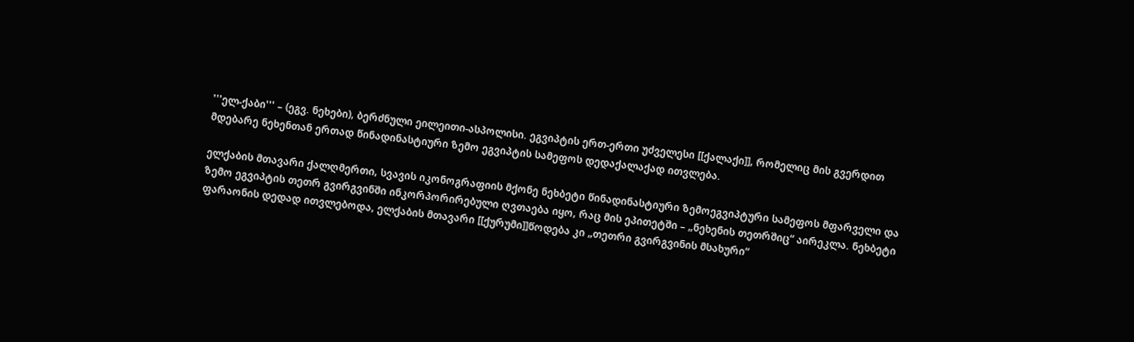'''ელ-ქაბი''' – (ეგვ. ნეხები), ბერძნული ეილეითი-ასპოლისი. ეგვიპტის ერთ-ერთი უძველესი [[ქალაქი]], რომელიც მის გვერდით მდებარე ნეხენთან ერთად წინადინასტიური ზემო ეგვიპტის სამეფოს დედაქალაქად ითვლება.

ელქაბის მთავარი ქალღმერთი, სვავის იკონოგრაფიის მქონე ნეხბეტი წინადინასტიური ზემოეგვიპტური სამეფოს მფარველი და ზემო ეგვიპტის თეთრ გვირგვინში ინკორპორირებული ღვთაება იყო, რაც მის ეპითეტში – „ნეხენის თეთრშიც“ აირეკლა. ნეხბეტი ფარაონის დედად ითვლებოდა, ელქაბის მთავარი [[ქურუმი]]წოდება კი „თეთრი გვირგვინის მსახური“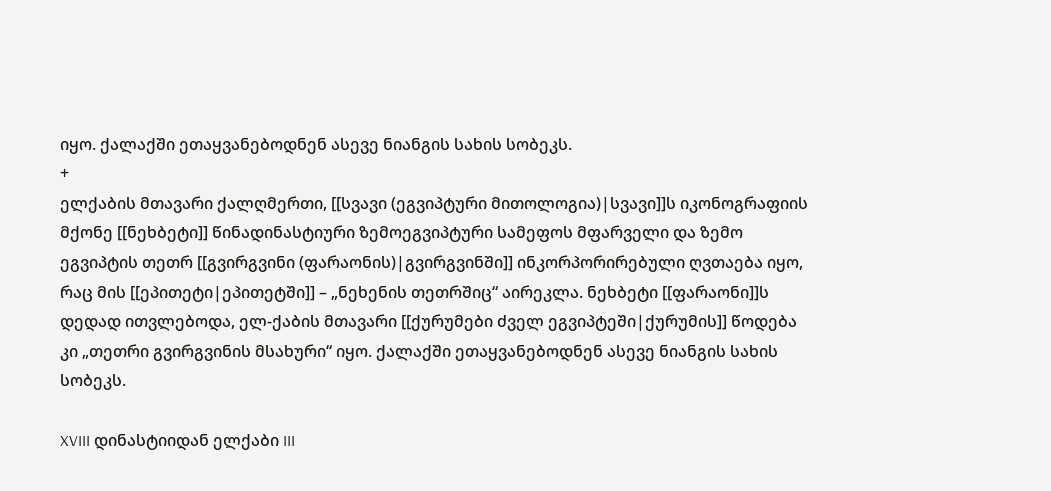იყო. ქალაქში ეთაყვანებოდნენ ასევე ნიანგის სახის სობეკს.
+
ელქაბის მთავარი ქალღმერთი, [[სვავი (ეგვიპტური მითოლოგია)|სვავი]]ს იკონოგრაფიის მქონე [[ნეხბეტი]] წინადინასტიური ზემოეგვიპტური სამეფოს მფარველი და ზემო ეგვიპტის თეთრ [[გვირგვინი (ფარაონის)|გვირგვინში]] ინკორპორირებული ღვთაება იყო, რაც მის [[ეპითეტი|ეპითეტში]] – „ნეხენის თეთრშიც“ აირეკლა. ნეხბეტი [[ფარაონი]]ს დედად ითვლებოდა, ელ-ქაბის მთავარი [[ქურუმები ძველ ეგვიპტეში|ქურუმის]] წოდება კი „თეთრი გვირგვინის მსახური“ იყო. ქალაქში ეთაყვანებოდნენ ასევე ნიანგის სახის სობეკს.

XVIII დინასტიიდან ელქაბი III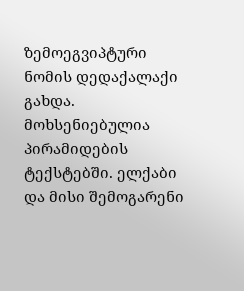ზემოეგვიპტური ნომის დედაქალაქი გახდა. მოხსენიებულია პირამიდების ტექსტებში. ელქაბი და მისი შემოგარენი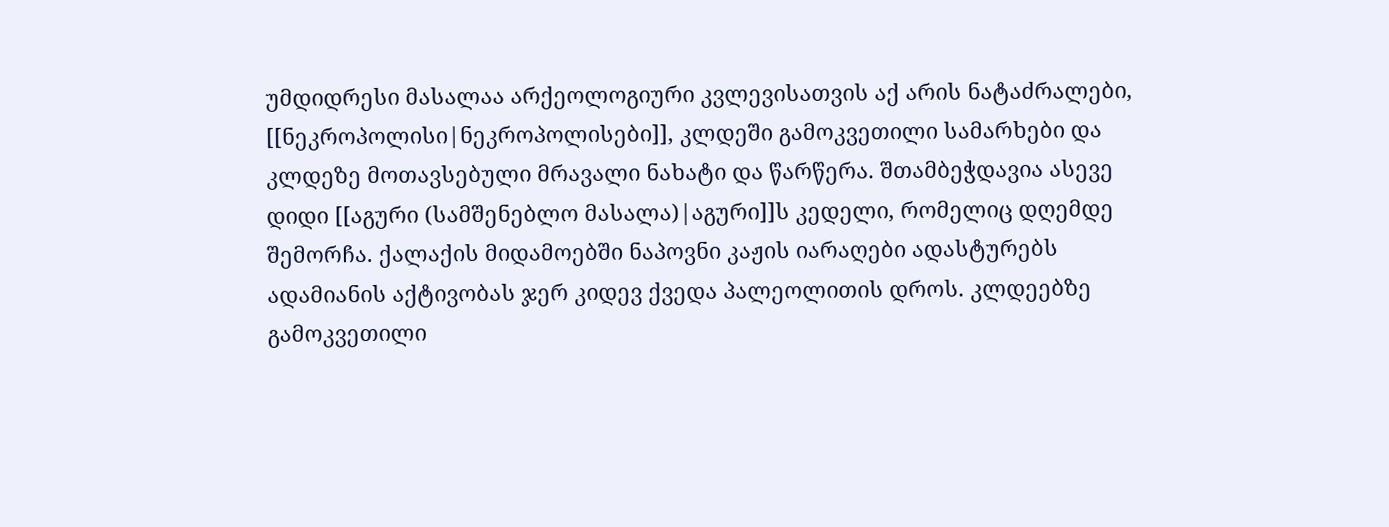უმდიდრესი მასალაა არქეოლოგიური კვლევისათვის აქ არის ნატაძრალები, [[ნეკროპოლისი|ნეკროპოლისები]], კლდეში გამოკვეთილი სამარხები და კლდეზე მოთავსებული მრავალი ნახატი და წარწერა. შთამბეჭდავია ასევე დიდი [[აგური (სამშენებლო მასალა)|აგური]]ს კედელი, რომელიც დღემდე შემორჩა. ქალაქის მიდამოებში ნაპოვნი კაჟის იარაღები ადასტურებს ადამიანის აქტივობას ჯერ კიდევ ქვედა პალეოლითის დროს. კლდეებზე გამოკვეთილი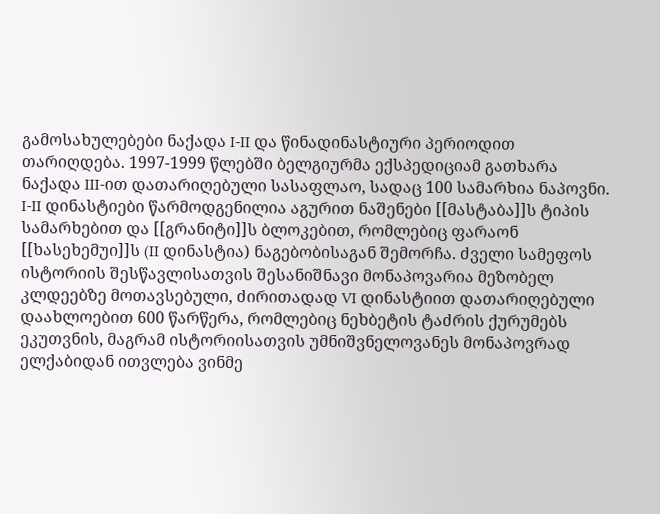გამოსახულებები ნაქადა I-II და წინადინასტიური პერიოდით თარიღდება. 1997-1999 წლებში ბელგიურმა ექსპედიციამ გათხარა ნაქადა III-ით დათარიღებული სასაფლაო, სადაც 100 სამარხია ნაპოვნი. I-II დინასტიები წარმოდგენილია აგურით ნაშენები [[მასტაბა]]ს ტიპის სამარხებით და [[გრანიტი]]ს ბლოკებით, რომლებიც ფარაონ [[ხასეხემუი]]ს (II დინასტია) ნაგებობისაგან შემორჩა. ძველი სამეფოს ისტორიის შესწავლისათვის შესანიშნავი მონაპოვარია მეზობელ კლდეებზე მოთავსებული, ძირითადად VI დინასტიით დათარიღებული დაახლოებით 600 წარწერა, რომლებიც ნეხბეტის ტაძრის ქურუმებს ეკუთვნის, მაგრამ ისტორიისათვის უმნიშვნელოვანეს მონაპოვრად ელქაბიდან ითვლება ვინმე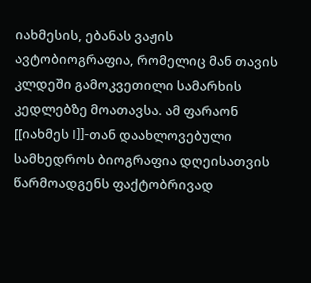იახმესის, ებანას ვაჟის ავტობიოგრაფია, რომელიც მან თავის კლდეში გამოკვეთილი სამარხის კედლებზე მოათავსა. ამ ფარაონ [[იახმეს I]]-თან დაახლოვებული სამხედროს ბიოგრაფია დღეისათვის წარმოადგენს ფაქტობრივად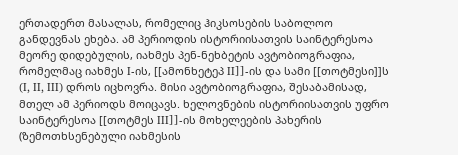ერთადერთ მასალას, რომელიც ჰიკსოსების საბოლოო განდევნას ეხება. ამ პერიოდის ისტორიისათვის საინტერესოა მეორე დიდებულის, იახმეს პენ-ნეხბეტის ავტობიოგრაფია, რომელმაც იახმეს I-ის, [[ამონხეტეპ II]]-ის და სამი [[თოტმესი]]ს (I, II, III) დროს იცხოვრა. მისი ავტობიოგრაფია, შესაბამისად, მთელ ამ პერიოდს მოიცავს. ხელოვნების ისტორიისათვის უფრო საინტერესოა [[თოტმეს III]]-ის მოხელეების პახერის (ზემოთხსენებული იახმესის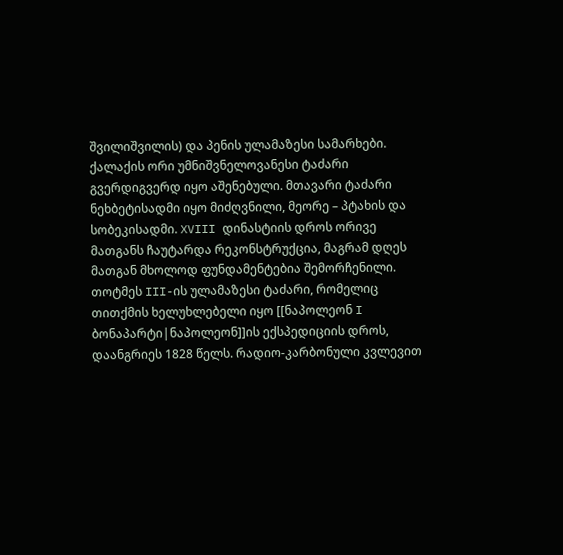შვილიშვილის) და პენის ულამაზესი სამარხები. ქალაქის ორი უმნიშვნელოვანესი ტაძარი გვერდიგვერდ იყო აშენებული. მთავარი ტაძარი ნეხბეტისადმი იყო მიძღვნილი, მეორე – პტახის და სობეკისადმი. XVIII დინასტიის დროს ორივე მათგანს ჩაუტარდა რეკონსტრუქცია, მაგრამ დღეს მათგან მხოლოდ ფუნდამენტებია შემორჩენილი. თოტმეს III-ის ულამაზესი ტაძარი, რომელიც თითქმის ხელუხლებელი იყო [[ნაპოლეონ I ბონაპარტი|ნაპოლეონ]]ის ექსპედიციის დროს, დაანგრიეს 1828 წელს. რადიო-კარბონული კვლევით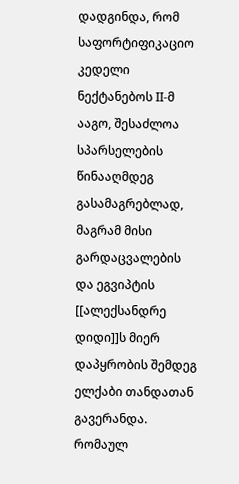დადგინდა, რომ საფორტიფიკაციო კედელი ნექტანებოს II-მ ააგო, შესაძლოა სპარსელების წინააღმდეგ გასამაგრებლად, მაგრამ მისი გარდაცვალების და ეგვიპტის [[ალექსანდრე დიდი]]ს მიერ დაპყრობის შემდეგ ელქაბი თანდათან გავერანდა. რომაულ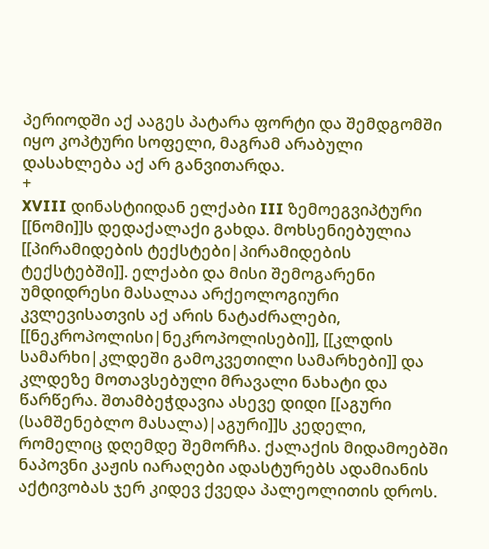პერიოდში აქ ააგეს პატარა ფორტი და შემდგომში იყო კოპტური სოფელი, მაგრამ არაბული დასახლება აქ არ განვითარდა.
+
XVIII დინასტიიდან ელქაბი III ზემოეგვიპტური [[ნომი]]ს დედაქალაქი გახდა. მოხსენიებულია [[პირამიდების ტექსტები|პირამიდების ტექსტებში]]. ელქაბი და მისი შემოგარენი უმდიდრესი მასალაა არქეოლოგიური კვლევისათვის აქ არის ნატაძრალები, [[ნეკროპოლისი|ნეკროპოლისები]], [[კლდის სამარხი|კლდეში გამოკვეთილი სამარხები]] და კლდეზე მოთავსებული მრავალი ნახატი და წარწერა. შთამბეჭდავია ასევე დიდი [[აგური (სამშენებლო მასალა)|აგური]]ს კედელი, რომელიც დღემდე შემორჩა. ქალაქის მიდამოებში ნაპოვნი კაჟის იარაღები ადასტურებს ადამიანის აქტივობას ჯერ კიდევ ქვედა პალეოლითის დროს.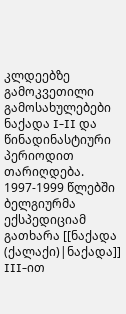კლდეებზე გამოკვეთილი გამოსახულებები ნაქადა I-II და წინადინასტიური პერიოდით თარიღდება. 1997-1999 წლებში ბელგიურმა ექსპედიციამ გათხარა [[ნაქადა (ქალაქი)|ნაქადა]] III-ით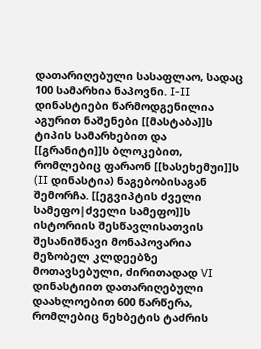დათარიღებული სასაფლაო, სადაც 100 სამარხია ნაპოვნი. I-II დინასტიები წარმოდგენილია აგურით ნაშენები [[მასტაბა]]ს ტიპის სამარხებით და [[გრანიტი]]ს ბლოკებით, რომლებიც ფარაონ [[ხასეხემუი]]ს (II დინასტია) ნაგებობისაგან შემორჩა. [[ეგვიპტის ძველი სამეფო|ძველი სამეფო]]ს ისტორიის შესწავლისათვის შესანიშნავი მონაპოვარია მეზობელ კლდეებზე მოთავსებული, ძირითადად VI დინასტიით დათარიღებული დაახლოებით 600 წარწერა, რომლებიც ნეხბეტის ტაძრის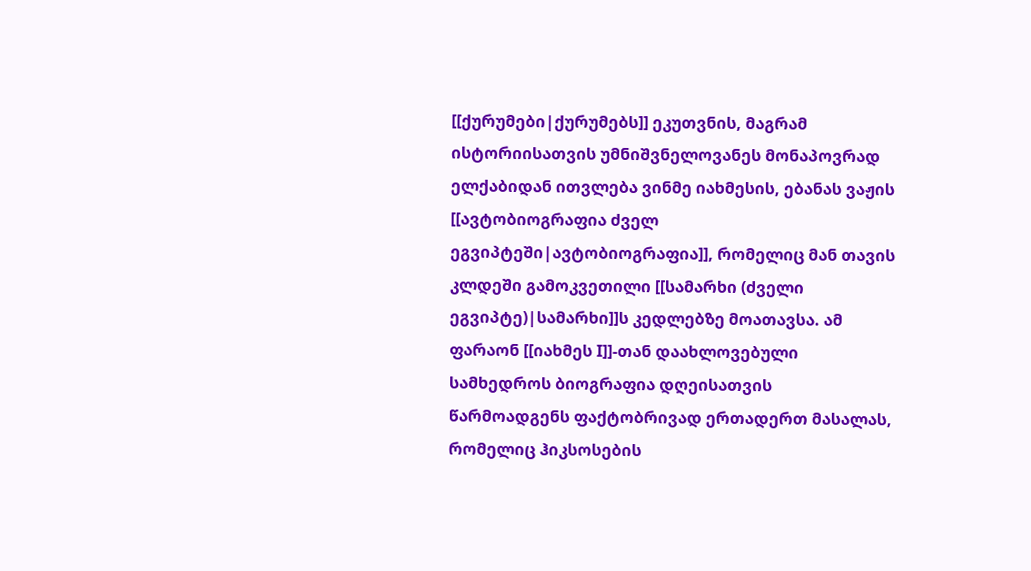[[ქურუმები|ქურუმებს]] ეკუთვნის, მაგრამ ისტორიისათვის უმნიშვნელოვანეს მონაპოვრად ელქაბიდან ითვლება ვინმე იახმესის, ებანას ვაჟის [[ავტობიოგრაფია ძველ ეგვიპტეში|ავტობიოგრაფია]], რომელიც მან თავის კლდეში გამოკვეთილი [[სამარხი (ძველი ეგვიპტე)|სამარხი]]ს კედლებზე მოათავსა. ამ ფარაონ [[იახმეს I]]-თან დაახლოვებული სამხედროს ბიოგრაფია დღეისათვის წარმოადგენს ფაქტობრივად ერთადერთ მასალას, რომელიც ჰიკსოსების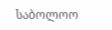საბოლოო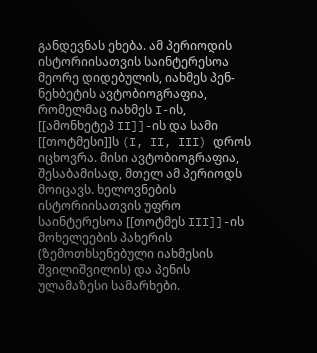განდევნას ეხება. ამ პერიოდის ისტორიისათვის საინტერესოა მეორე დიდებულის, იახმეს პენ-ნეხბეტის ავტობიოგრაფია, რომელმაც იახმეს I-ის, [[ამონხეტეპ II]]-ის და სამი [[თოტმესი]]ს (I, II, III) დროს იცხოვრა. მისი ავტობიოგრაფია, შესაბამისად, მთელ ამ პერიოდს მოიცავს. ხელოვნების ისტორიისათვის უფრო საინტერესოა [[თოტმეს III]]-ის მოხელეების პახერის (ზემოთხსენებული იახმესის შვილიშვილის) და პენის ულამაზესი სამარხები.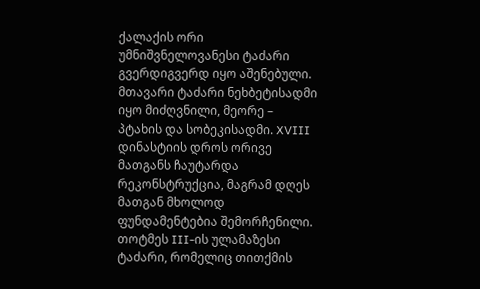ქალაქის ორი უმნიშვნელოვანესი ტაძარი გვერდიგვერდ იყო აშენებული. მთავარი ტაძარი ნეხბეტისადმი იყო მიძღვნილი, მეორე – პტახის და სობეკისადმი. XVIII დინასტიის დროს ორივე მათგანს ჩაუტარდა რეკონსტრუქცია, მაგრამ დღეს მათგან მხოლოდ ფუნდამენტებია შემორჩენილი. თოტმეს III-ის ულამაზესი ტაძარი, რომელიც თითქმის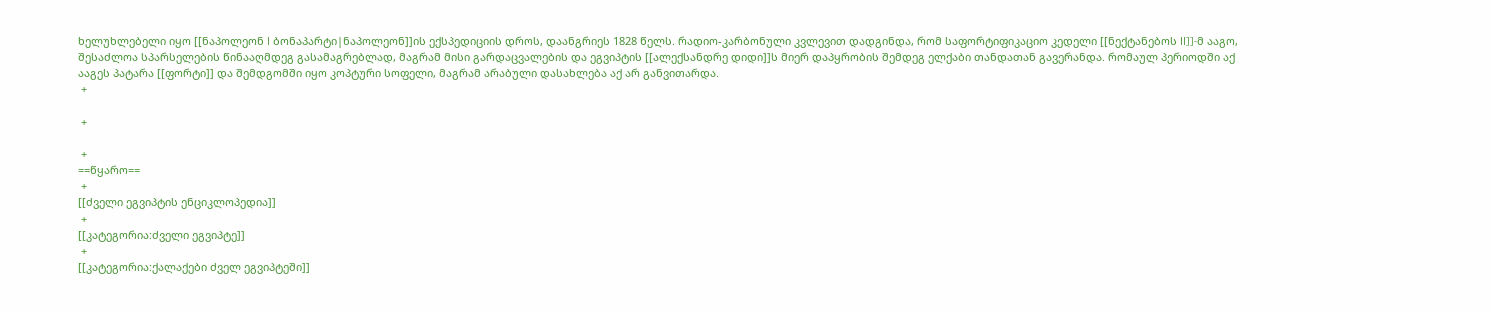ხელუხლებელი იყო [[ნაპოლეონ I ბონაპარტი|ნაპოლეონ]]ის ექსპედიციის დროს, დაანგრიეს 1828 წელს. რადიო-კარბონული კვლევით დადგინდა, რომ საფორტიფიკაციო კედელი [[ნექტანებოს II]]-მ ააგო, შესაძლოა სპარსელების წინააღმდეგ გასამაგრებლად, მაგრამ მისი გარდაცვალების და ეგვიპტის [[ალექსანდრე დიდი]]ს მიერ დაპყრობის შემდეგ ელქაბი თანდათან გავერანდა. რომაულ პერიოდში აქ ააგეს პატარა [[ფორტი]] და შემდგომში იყო კოპტური სოფელი, მაგრამ არაბული დასახლება აქ არ განვითარდა.
 +

 +

 +
==წყარო==
 +
[[ძველი ეგვიპტის ენციკლოპედია]]
 +
[[კატეგორია:ძველი ეგვიპტე]]
 +
[[კატეგორია:ქალაქები ძველ ეგვიპტეში]]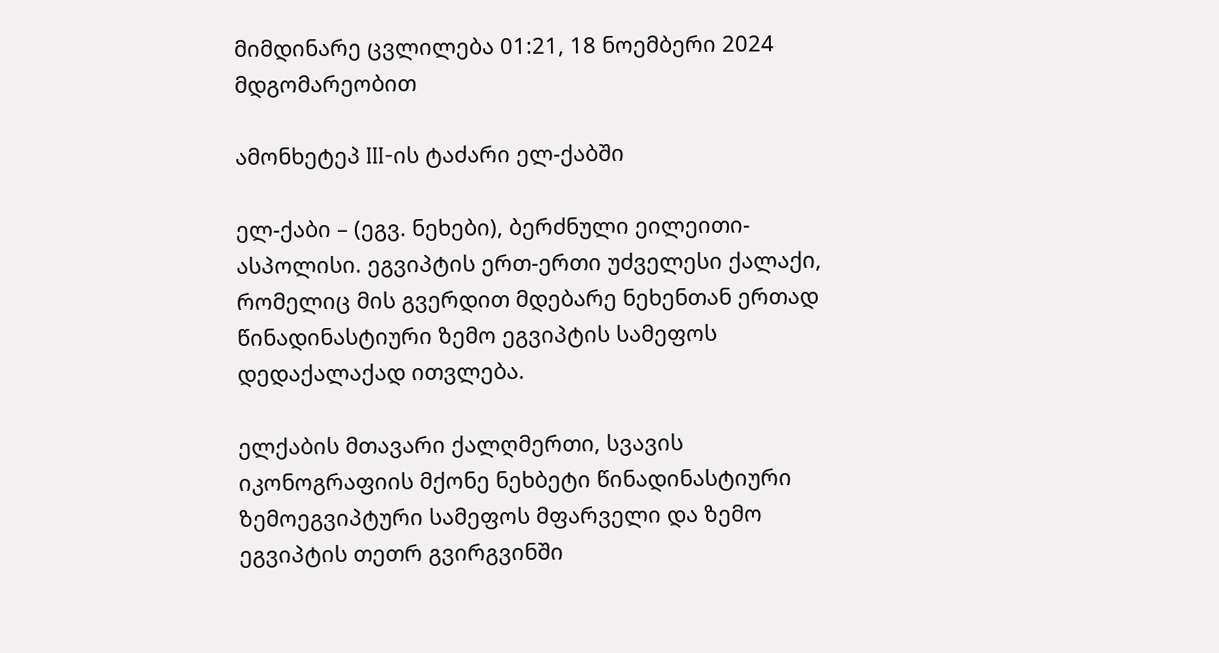მიმდინარე ცვლილება 01:21, 18 ნოემბერი 2024 მდგომარეობით

ამონხეტეპ III-ის ტაძარი ელ-ქაბში

ელ-ქაბი – (ეგვ. ნეხები), ბერძნული ეილეითი-ასპოლისი. ეგვიპტის ერთ-ერთი უძველესი ქალაქი, რომელიც მის გვერდით მდებარე ნეხენთან ერთად წინადინასტიური ზემო ეგვიპტის სამეფოს დედაქალაქად ითვლება.

ელქაბის მთავარი ქალღმერთი, სვავის იკონოგრაფიის მქონე ნეხბეტი წინადინასტიური ზემოეგვიპტური სამეფოს მფარველი და ზემო ეგვიპტის თეთრ გვირგვინში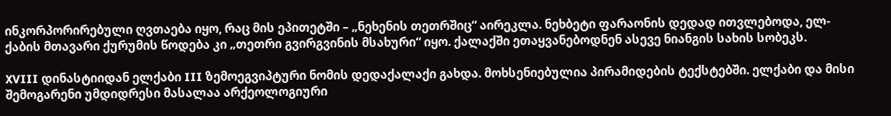ინკორპორირებული ღვთაება იყო, რაც მის ეპითეტში – „ნეხენის თეთრშიც“ აირეკლა. ნეხბეტი ფარაონის დედად ითვლებოდა, ელ-ქაბის მთავარი ქურუმის წოდება კი „თეთრი გვირგვინის მსახური“ იყო. ქალაქში ეთაყვანებოდნენ ასევე ნიანგის სახის სობეკს.

XVIII დინასტიიდან ელქაბი III ზემოეგვიპტური ნომის დედაქალაქი გახდა. მოხსენიებულია პირამიდების ტექსტებში. ელქაბი და მისი შემოგარენი უმდიდრესი მასალაა არქეოლოგიური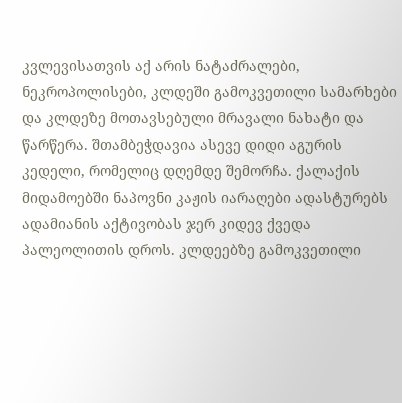კვლევისათვის აქ არის ნატაძრალები, ნეკროპოლისები, კლდეში გამოკვეთილი სამარხები და კლდეზე მოთავსებული მრავალი ნახატი და წარწერა. შთამბეჭდავია ასევე დიდი აგურის კედელი, რომელიც დღემდე შემორჩა. ქალაქის მიდამოებში ნაპოვნი კაჟის იარაღები ადასტურებს ადამიანის აქტივობას ჯერ კიდევ ქვედა პალეოლითის დროს. კლდეებზე გამოკვეთილი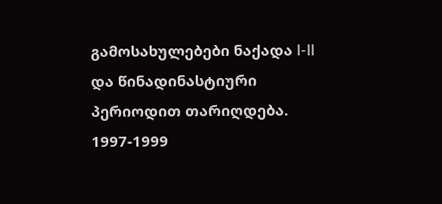გამოსახულებები ნაქადა I-II და წინადინასტიური პერიოდით თარიღდება. 1997-1999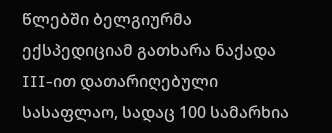წლებში ბელგიურმა ექსპედიციამ გათხარა ნაქადა III-ით დათარიღებული სასაფლაო, სადაც 100 სამარხია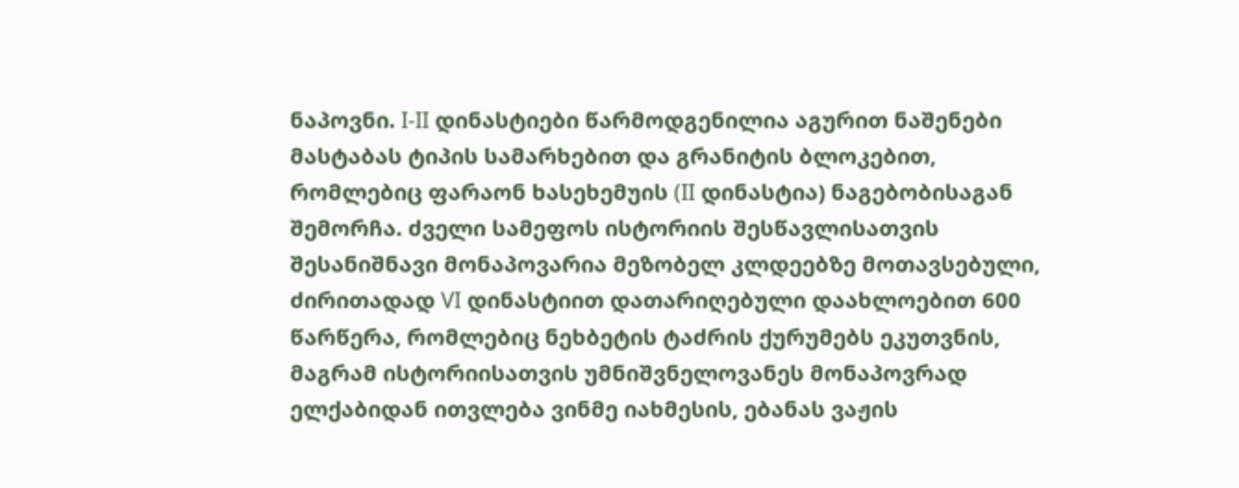ნაპოვნი. I-II დინასტიები წარმოდგენილია აგურით ნაშენები მასტაბას ტიპის სამარხებით და გრანიტის ბლოკებით, რომლებიც ფარაონ ხასეხემუის (II დინასტია) ნაგებობისაგან შემორჩა. ძველი სამეფოს ისტორიის შესწავლისათვის შესანიშნავი მონაპოვარია მეზობელ კლდეებზე მოთავსებული, ძირითადად VI დინასტიით დათარიღებული დაახლოებით 600 წარწერა, რომლებიც ნეხბეტის ტაძრის ქურუმებს ეკუთვნის, მაგრამ ისტორიისათვის უმნიშვნელოვანეს მონაპოვრად ელქაბიდან ითვლება ვინმე იახმესის, ებანას ვაჟის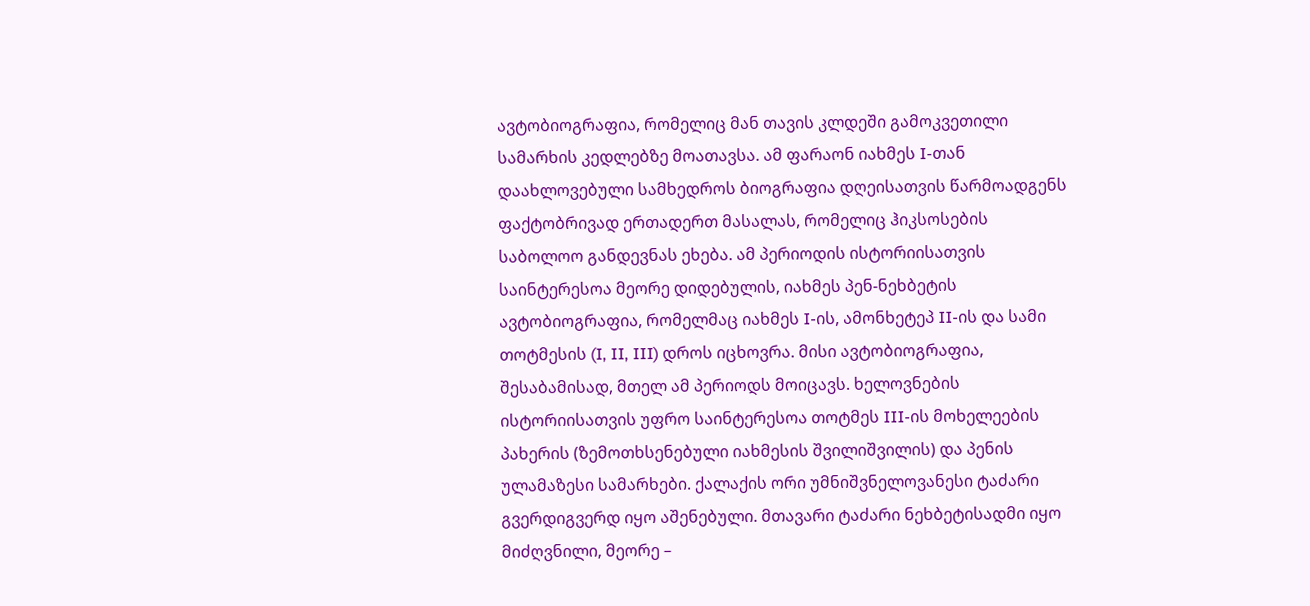ავტობიოგრაფია, რომელიც მან თავის კლდეში გამოკვეთილი სამარხის კედლებზე მოათავსა. ამ ფარაონ იახმეს I-თან დაახლოვებული სამხედროს ბიოგრაფია დღეისათვის წარმოადგენს ფაქტობრივად ერთადერთ მასალას, რომელიც ჰიკსოსების საბოლოო განდევნას ეხება. ამ პერიოდის ისტორიისათვის საინტერესოა მეორე დიდებულის, იახმეს პენ-ნეხბეტის ავტობიოგრაფია, რომელმაც იახმეს I-ის, ამონხეტეპ II-ის და სამი თოტმესის (I, II, III) დროს იცხოვრა. მისი ავტობიოგრაფია, შესაბამისად, მთელ ამ პერიოდს მოიცავს. ხელოვნების ისტორიისათვის უფრო საინტერესოა თოტმეს III-ის მოხელეების პახერის (ზემოთხსენებული იახმესის შვილიშვილის) და პენის ულამაზესი სამარხები. ქალაქის ორი უმნიშვნელოვანესი ტაძარი გვერდიგვერდ იყო აშენებული. მთავარი ტაძარი ნეხბეტისადმი იყო მიძღვნილი, მეორე –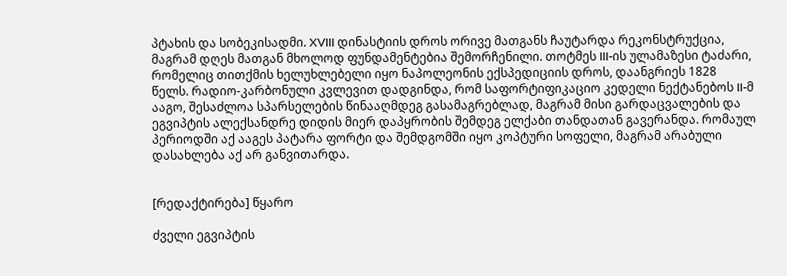პტახის და სობეკისადმი. XVIII დინასტიის დროს ორივე მათგანს ჩაუტარდა რეკონსტრუქცია, მაგრამ დღეს მათგან მხოლოდ ფუნდამენტებია შემორჩენილი. თოტმეს III-ის ულამაზესი ტაძარი, რომელიც თითქმის ხელუხლებელი იყო ნაპოლეონის ექსპედიციის დროს, დაანგრიეს 1828 წელს. რადიო-კარბონული კვლევით დადგინდა, რომ საფორტიფიკაციო კედელი ნექტანებოს II-მ ააგო, შესაძლოა სპარსელების წინააღმდეგ გასამაგრებლად, მაგრამ მისი გარდაცვალების და ეგვიპტის ალექსანდრე დიდის მიერ დაპყრობის შემდეგ ელქაბი თანდათან გავერანდა. რომაულ პერიოდში აქ ააგეს პატარა ფორტი და შემდგომში იყო კოპტური სოფელი, მაგრამ არაბული დასახლება აქ არ განვითარდა.


[რედაქტირება] წყარო

ძველი ეგვიპტის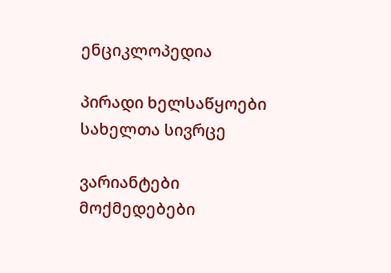ენციკლოპედია

პირადი ხელსაწყოები
სახელთა სივრცე

ვარიანტები
მოქმედებები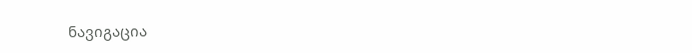ნავიგაცია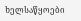ხელსაწყოები